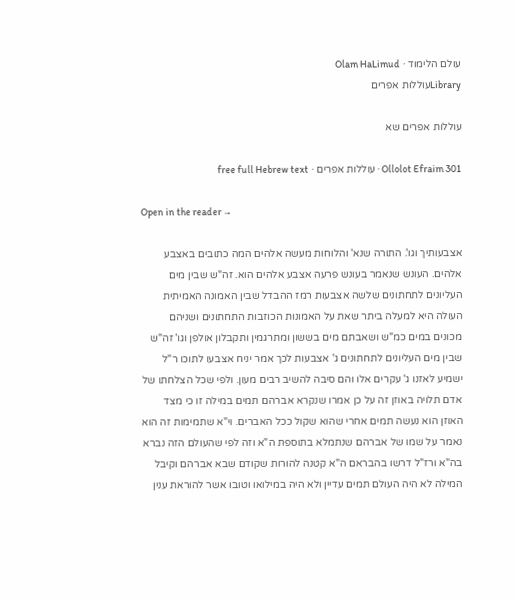עולם הלימוד · Olam HaLimud
Libraryעוללות אפרים

עוללות אפרים שא

Ollolot Efraim 301 · עוללות אפרים · free full Hebrew text

Open in the reader →

אצבעותיך וגו'. התורה שנא' והלוחות מעשה אלהים המה כתובים באצבע אלהים. העונש שנאמר בעונש פרעה אצבע אלהים הוא. זה"ש שבין מים העליונים לתחתונים שלשה אצבעות רמז ההבדל שבין האמונה האמיתית העולה היא למעלה ביתר שאת על האמונות הכוזבות התחתונים ושניהם מכונים במים כמ"ש ושאבתם מים בששון ומתרגמין ותקבלון אולפן וגו' זה"ש שבין מים העליונים לתחתונים ג' אצבעות לכך אמר יניח אצבעו לתוכו ר"ל ישמיע לאזנו ג' עקרים אלו והם סיבה להשיב רבים מעון. ולפי שכל הצלחתו של אדם תלויה באוזן זה על כן אמרו שנקרא אברהם תמים במילה זו כי מצד האוזן הוא נעשה תמים אחרי שהוא שקול ככל האברים. וי"א שתמימות זה הוא נאמר על שמו של אברהם שנתמלא בתוספת ה"א וזה לפי שהעולם הזה נברא בה"א ורז"ל דרשו בהבראם ה"א קטנה להורות שקודם שבא אברהם וקיבל המילה לא היה העולם תמים עדיין ולא היה במילואו וטובו אשר להוראת ענין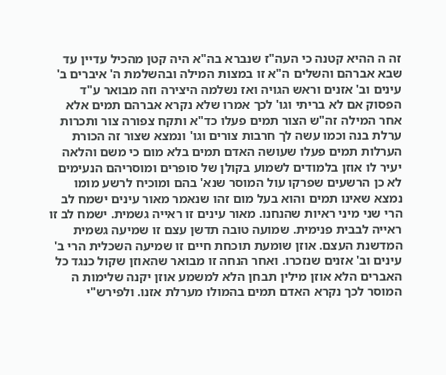זה ה ההיא קטנה כי העה"ז שנברא בה"א היה קטן מהכיל עדיין עד שבא אברהם והשלים ה"א זו במצות המילה ובהשלמת ה' איברים ב' עינים וב' אזנים וראש הגויה ואז נשלמה היצירה וזה מבואר ע"ד הפסוק אם לא בריתי וגו' לכך אמרו שלא נקרא אברהם תמים אלא אחר המילה זה"ש הצור תמים פעלו כד"א ותקח צפורה צור ותכרות ערלת בנה וכמו עשה לך חרבות צורים וגו' ונמצא שצור זה הכורת הערלות תמים פעלו שעושה האדם תמים בלא מום כי משם והלאה יעיר לו אוזן בלמודים לשמוע בקולן של סופרים ומוסריהם הנעימים לא כן הרשעים שפרקו עול המוסר שנא' בהם ומוכיח לרשע מומו נמצא שאינו תמים והוא בעל מום זהו שנאמר מאור עינים ישמח לב הרי שני מיני ראיות שהנחנו. מאור עינים זו ראייה גשמית. ישמח לב זו ראייה לבבית פנימית. שמועה טובה תדשן עצם זו שמיעה גשמית המדשנת העצם. אוזן שומעת תוכחת חיים זו שמיעה השכלית הרי ב' עינים וב' אזנים שנזכרו. ואחר הנחה זו מבואר שהאוזן שקול כנגד כל האברים הלא אוזן מילין תבחן הלא למשמע אוזן יקנה שלימות ה המוסר לכך נקרא האדם תמים בהמולו מערלת אזנו. ולפירש"י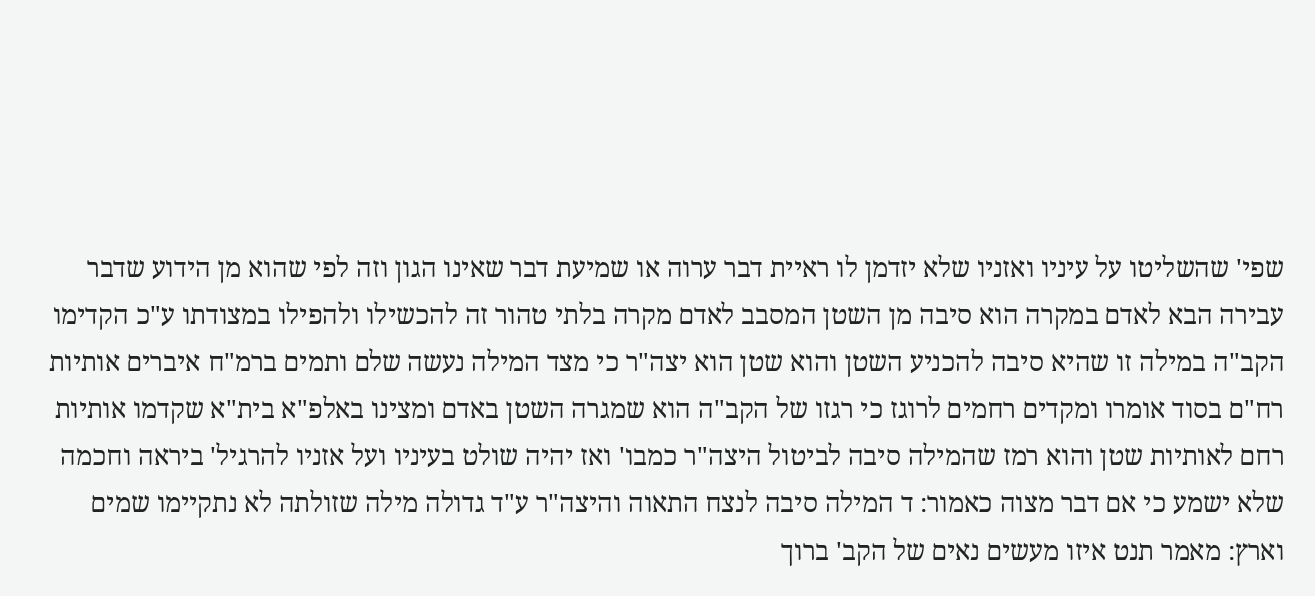שפי' שהשליטו על עיניו ואזניו שלא יזדמן לו ראיית דבר ערוה או שמיעת דבר שאינו הגון וזה לפי שהוא מן הידוע שדבר עבירה הבא לאדם במקרה הוא סיבה מן השטן המסבב לאדם מקרה בלתי טהור זה להכשילו ולהפילו במצודתו ע"כ הקדימו הקב"ה במילה זו שהיא סיבה להכניע השטן והוא שטן הוא יצה"ר כי מצד המילה נעשה שלם ותמים ברמ"ח איברים אותיות רח"ם בסוד אומרו ומקדים רחמים לרוגז כי רגזו של הקב"ה הוא שמגרה השטן באדם ומצינו באלפ"א בית"א שקדמו אותיות רחם לאותיות שטן והוא רמז שהמילה סיבה לביטול היצה"ר כמבו' ואז יהיה שולט בעיניו ועל אזניו להרגיל' ביראה וחכמה שלא ישמע כי אם דבר מצוה כאמור: ד המילה סיבה לנצח התאוה והיצה"ר ע"ד גדולה מילה שזולתה לא נתקיימו שמים וארץ: מאמר תנט איזו מעשים נאים של הקב' ברוך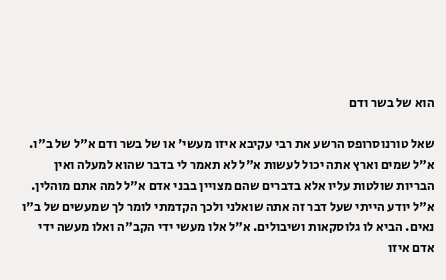הוא של בשר ודם

שאל טורנוסרופס הרשע את רבי עקיבא איזו מעשי' או של בשר ודם א"ל של ב"ו. א"ל שמים וארץ אתה יכול לעשות א"ל לא תאמר לי בדבר שהוא למעלה ואין הבריות שולטות עליו אלא בדברים שהם מצויין בבני אדם א"ל למה אתם מוהלין. א"ל יודע הייתי שעל דבר זה אתה שואלני ולכך הקדמתי לומר לך שמעשים של ב"ו נאים. הביא לו גלוסקאות ושיבולים. א"ל אלו מעשי ידי הקב"ה ואלו מעשה ידי אדם איזו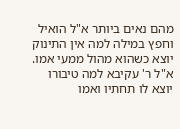מהם נאים ביותר א"ל הואיל וחפץ במילה למה אין התינוק יוצא כשהוא מהול ממעי אמו. א"ל ר' עקיבא למה טיבורו יוצא לו תחתיו ואמו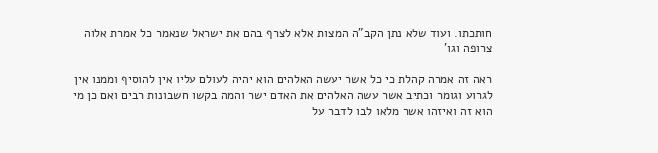חותכתו. ועוד שלא נתן הקב"ה המצות אלא לצרף בהם את ישראל שנאמר כל אמרת אלוה צרופה וגו'

ראה זה אמרה קהלת כי כל אשר יעשה האלהים הוא יהיה לעולם עליו אין להוסיף וממנו אין לגרוע וגומר וכתיב אשר עשה האלהים את האדם ישר והמה בקשו חשבונות רבים ואם כן מי הוא זה ואיזהו אשר מלאו לבו לדבר על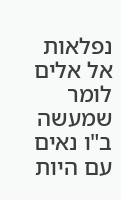נפלאות אל אלים לומר שמעשה ב"ו נאים עם היות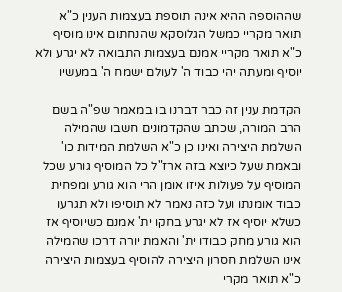שההוספה ההיא אינה תוספת בעצמות הענין כ"א תואר מקריי כמשל הגלוסקא שהנחתום אינו מוסיף כ"א תואר מקריי אמנם בעצמות התבואה לא יגרע ולא יוסיף ומעתה יהי כבוד ה' לעולם ישמח ה' במעשיו

הקדמת ענין זה כבר דברנו בו במאמר שפ"ה בשם הרב המורה, שכתב שהקדמונים חשבו שהמילה השלמת היצירה ואינו כן כ"א השלמת המידות כו' ובאמת שעל כיוצא בזה ארז"ל כל המוסיף גורע שכל המוסיף על פעולות איזו אומן הרי הוא גורע ומפחית כבוד אומנתו ועל כזה נאמר לא תוסיפו ולא תגרעו כשלא יוסיף אז לא יגרע בחקו ית' אמנם כשיוסיף אז הוא גורע מחק כבודו ית' והאמת יורה דרכו שהמילה אינו השלמת חסרון היצירה להוסיף בעצמות היצירה כ"א תואר מקרי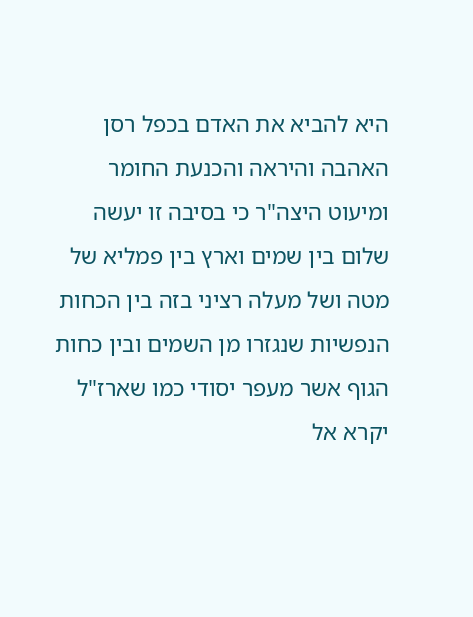היא להביא את האדם בכפל רסן האהבה והיראה והכנעת החומר ומיעוט היצה"ר כי בסיבה זו יעשה שלום בין שמים וארץ בין פמליא של מטה ושל מעלה רציני בזה בין הכחות הנפשיות שנגזרו מן השמים ובין כחות הגוף אשר מעפר יסודי כמו שארז"ל יקרא אל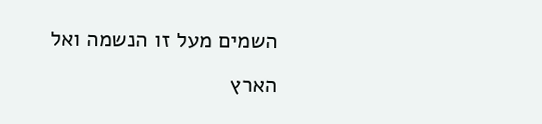השמים מעל זו הנשמה ואל הארץ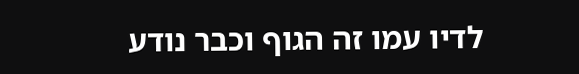לדיו עמו זה הגוף וכבר נודע